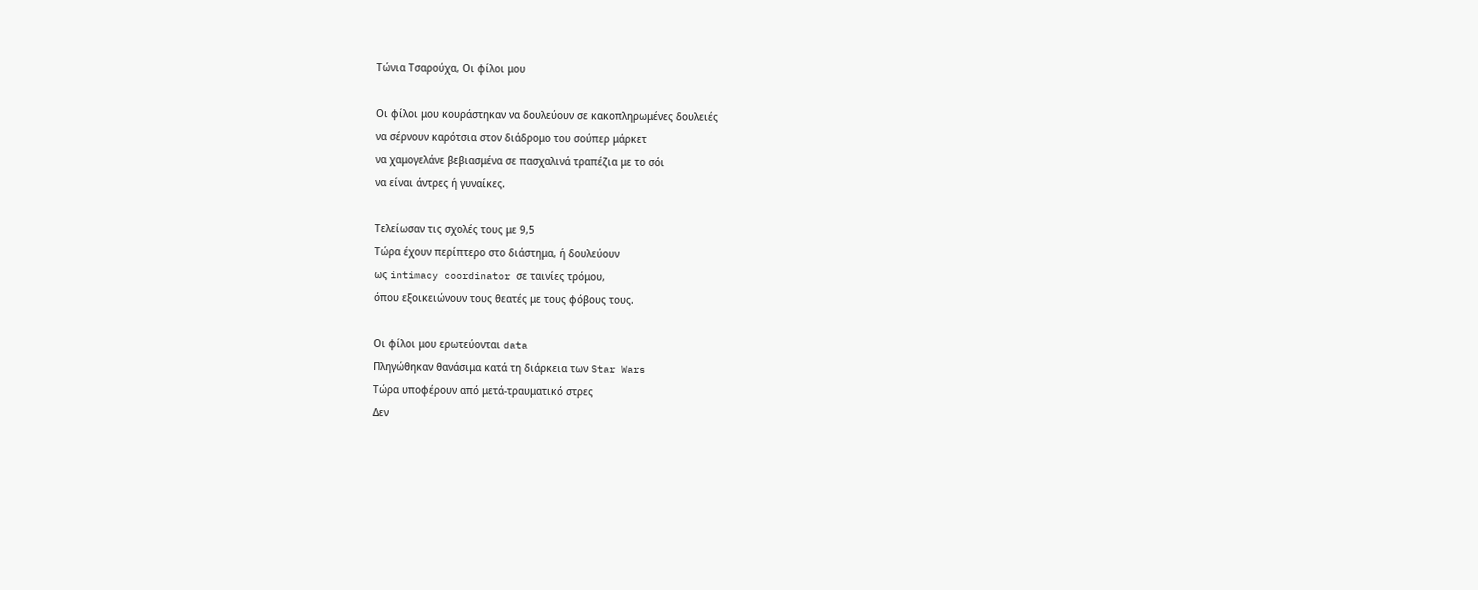Τώνια Τσαρούχα, Οι φίλοι μου

Οι φίλοι μου κουράστηκαν να δουλεύουν σε κακοπληρωμένες δουλειές
να σέρνουν καρότσια στον διάδρομο του σούπερ μάρκετ
να χαμογελάνε βεβιασμένα σε πασχαλινά τραπέζια με το σόι
να είναι άντρες ή γυναίκες.

Τελείωσαν τις σχολές τους με 9,5
Τώρα έχουν περίπτερο στο διάστημα, ή δουλεύουν
ως intimacy coordinator σε ταινίες τρόμου,
όπου εξοικειώνουν τους θεατές με τους φόβους τους.

Οι φίλοι μου ερωτεύονται data
Πληγώθηκαν θανάσιμα κατά τη διάρκεια των Star Wars
Τώρα υποφέρουν από μετά-τραυματικό στρες
Δεν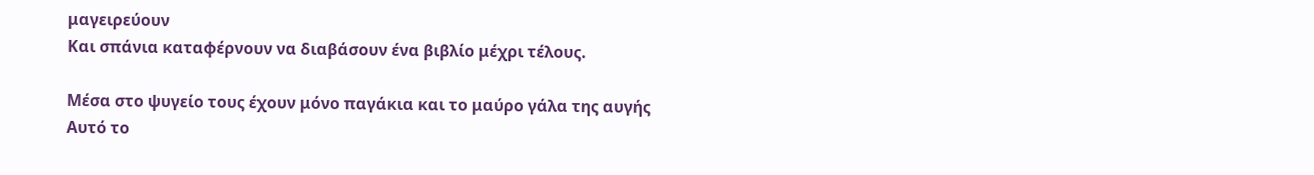μαγειρεύουν
Και σπάνια καταφέρνουν να διαβάσουν ένα βιβλίο μέχρι τέλους.

Μέσα στο ψυγείο τους έχουν μόνο παγάκια και το μαύρο γάλα της αυγής
Αυτό το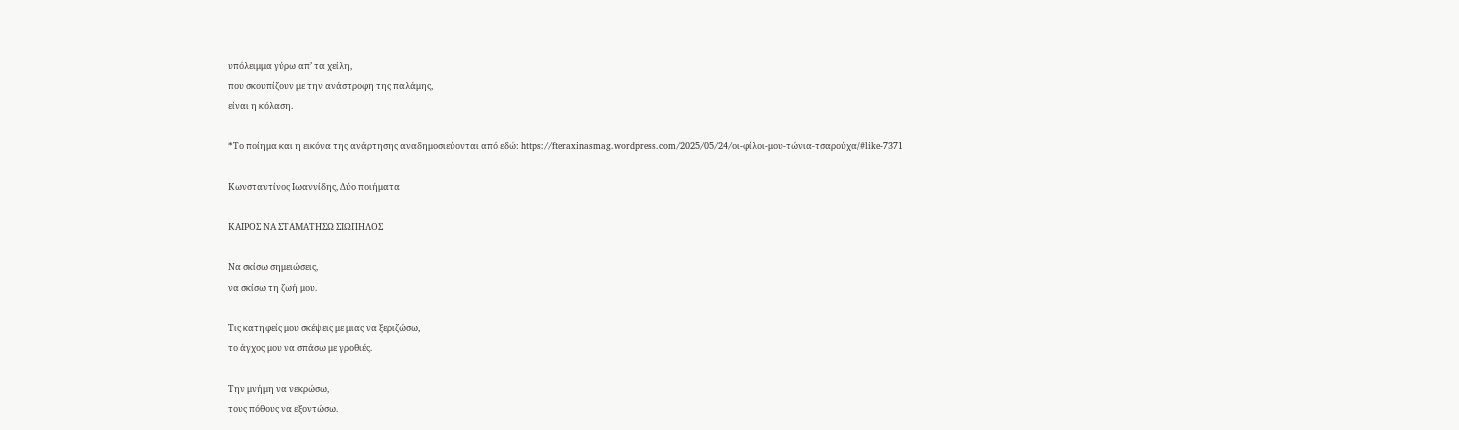υπόλειμμα γύρω απ’ τα χείλη,
που σκουπίζουν με την ανάστροφη της παλάμης,
είναι η κόλαση.

*Το ποίημα και η εικόνα της ανάρτησης αναδημοσιεύονται από εδώ: https://fteraxinasmag.wordpress.com/2025/05/24/οι-φίλοι-μου-τώνια-τσαρούχα/#like-7371

Κωνσταντίνος Ιωαννίδης, Δύο ποιήματα

ΚΑΙΡΟΣ ΝΑ ΣΤΑΜΑΤΗΣΩ ΣΙΩΠΗΛΟΣ

Να σκίσω σημειώσεις,
να σκίσω τη ζωή μου.

Τις κατηφείς μου σκέψεις με μιας να ξεριζώσω,
το άγχος μου να σπάσω με γροθιές.

Την μνήμη να νεκρώσω,
τους πόθους να εξοντώσω.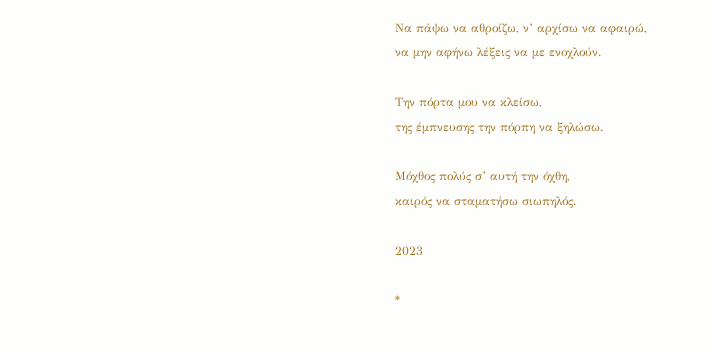Να πάψω να αθροίζω, ν’ αρχίσω να αφαιρώ,
να μην αφήνω λέξεις να με ενοχλούν.

Την πόρτα μου να κλείσω,
της έμπνευσης την πόρπη να ξηλώσω.

Μόχθος πολύς σ’ αυτή την όχθη,
καιρός να σταματήσω σιωπηλός.

2023

*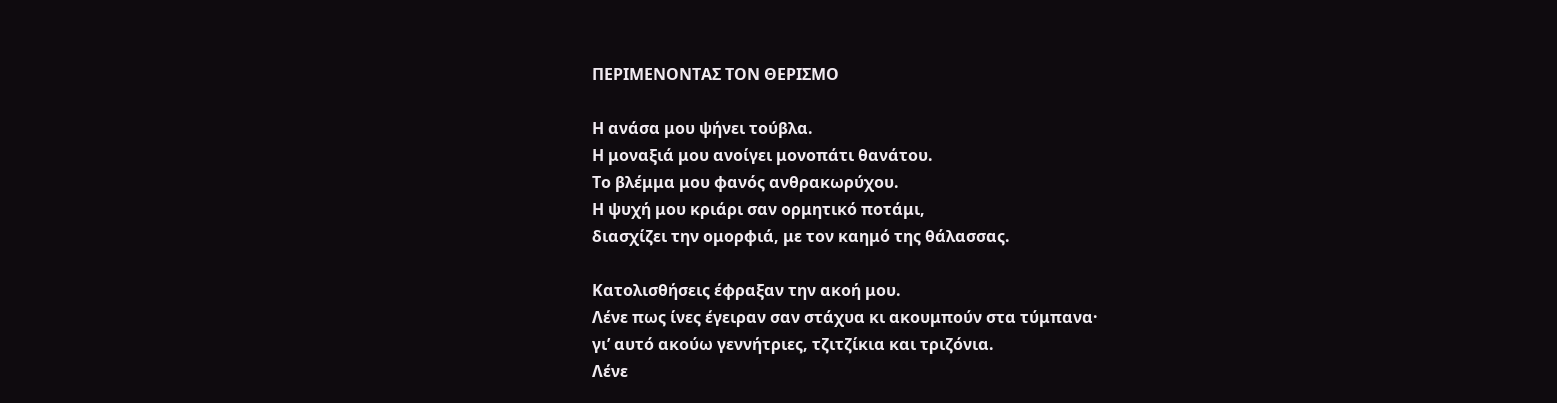ΠΕΡΙΜΕΝΟΝΤΑΣ ΤΟΝ ΘΕΡΙΣΜΟ

Η ανάσα μου ψήνει τούβλα.
Η μοναξιά μου ανοίγει μονοπάτι θανάτου.
Το βλέμμα μου φανός ανθρακωρύχου.
Η ψυχή μου κριάρι σαν ορμητικό ποτάμι,
διασχίζει την ομορφιά, με τον καημό της θάλασσας.

Κατολισθήσεις έφραξαν την ακοή μου.
Λένε πως ίνες έγειραν σαν στάχυα κι ακουμπούν στα τύμπανα·
γι’ αυτό ακούω γεννήτριες, τζιτζίκια και τριζόνια.
Λένε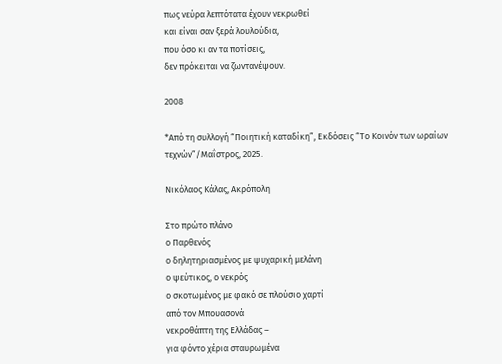πως νεύρα λεπτότατα έχουν νεκρωθεί
και είναι σαν ξερά λουλούδια,
που όσο κι αν τα ποτίσεις,
δεν πρόκειται να ζωντανέψουν.

2008

*Από τη συλλογή “Ποιητική καταδίκη”, Εκδόσεις “Το Κοινόν των ωραίων τεχνών”/Μαΐστρος, 2025.

Νικόλαος Κάλας, Ακρόπολη

Στο πρώτο πλάνο
ο Παρθενός
ο δηλητηριασμένος με ψυχαρική μελάνη
ο ψεύτικος, ο νεκρός
ο σκοτωμένος με φακό σε πλούσιο χαρτί
από τον Μπουασονά
νεκροθάπτη της Ελλάδας –
για φόντο χέρια σταυρωμένα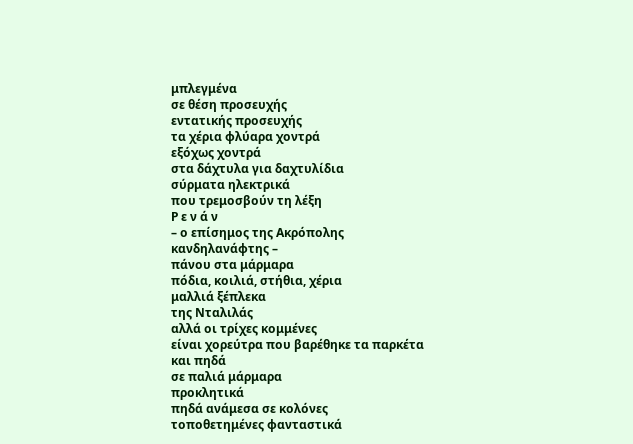μπλεγμένα
σε θέση προσευχής
εντατικής προσευχής
τα χέρια φλύαρα χοντρά
εξόχως χοντρά
στα δάχτυλα για δαχτυλίδια
σύρματα ηλεκτρικά
που τρεμοσβούν τη λέξη
Ρ ε ν ά ν
– ο επίσημος της Ακρόπολης
κανδηλανάφτης –
πάνου στα μάρμαρα
πόδια, κοιλιά, στήθια, χέρια
μαλλιά ξέπλεκα
της Νταλιλάς
αλλά οι τρίχες κομμένες
είναι χορεύτρα που βαρέθηκε τα παρκέτα
και πηδά
σε παλιά μάρμαρα
προκλητικά
πηδά ανάμεσα σε κολόνες
τοποθετημένες φανταστικά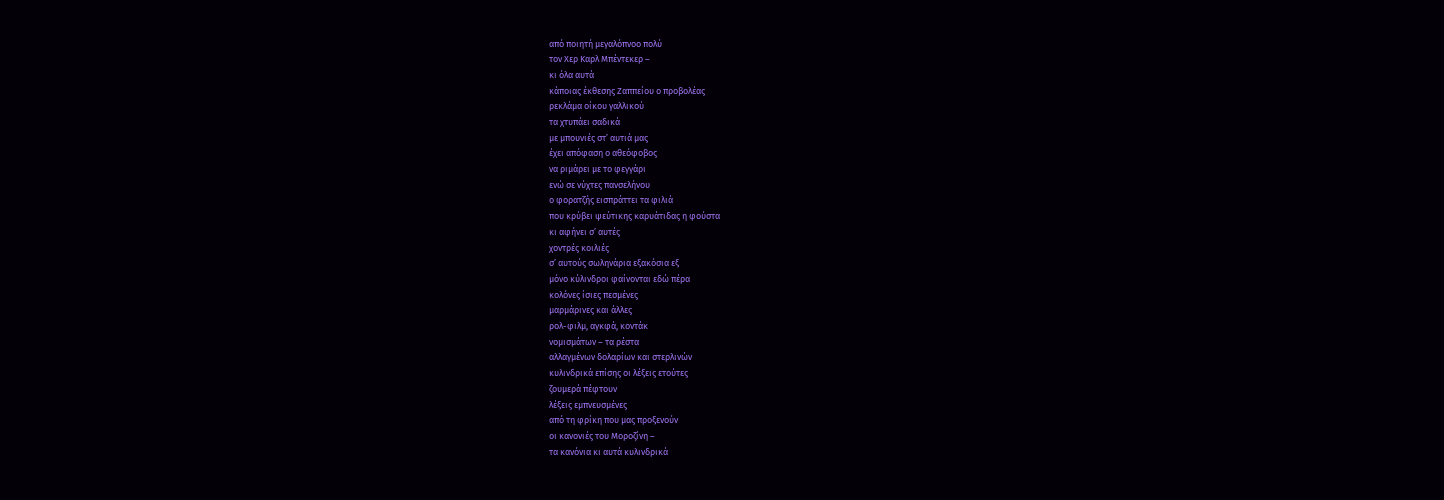από ποιητή μεγαλόπνοο πολύ
τον Χερ Καρλ Μπέντεκερ –
κι όλα αυτά
κάποιας έκθεσης Ζαππείου ο προβολέας
ρεκλάμα οίκου γαλλικού
τα χτυπάει σαδικά
με μπουνιές στ’ αυτιά μας
έχει απόφαση ο αθεόφοβος
να ριμάρει με το φεγγάρι
ενώ σε νύχτες πανσελήνου
ο φορατζής εισπράττει τα φιλιά
που κρύβει ψεύτικης καρυάτιδας η φούστα
κι αφήνει σ’ αυτές
χοντρές κοιλιές
σ’ αυτούς σωληνάρια εξακόσια εξ
μόνο κύλινδροι φαίνονται εδώ πέρα
κολόνες ίσιες πεσμένες
μαρμάρινες και άλλες
ρολ-φιλμ, αγκφά, κοντάκ
νομισμάτων – τα ρέστα
αλλαγμένων δολαρίων και στερλινών
κυλινδρικά επίσης οι λέξεις ετούτες
ζουμερά πέφτουν
λέξεις εμπνευσμένες
από τη φρίκη που μας προξενούν
οι κανονιές του Μοροζίνη –
τα κανόνια κι αυτά κυλινδρικά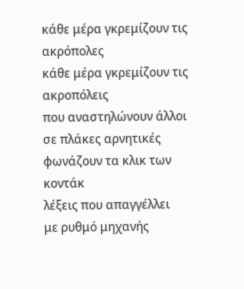κάθε μέρα γκρεμίζουν τις ακρόπολες
κάθε μέρα γκρεμίζουν τις ακροπόλεις
που αναστηλώνουν άλλοι σε πλάκες αρνητικές
φωνάζουν τα κλικ των κοντάκ
λέξεις που απαγγέλλει
με ρυθμό μηχανής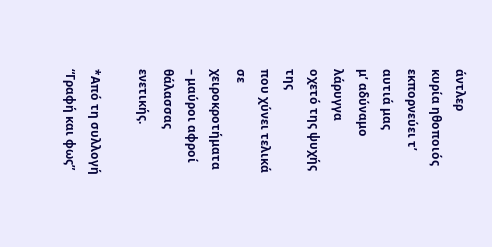άντλερ
κυρία ηθοποιός
εκπορνεύει τ’ αυτιά μας
μ’ αδύναμο λάρυγγα
οχετό της ψυχής της
που χύνει τελικά
σε χειροκροτήματα
– μαύροι αφροί θάλασσας ενετικής.

*Από τη συλλογή “Γραφή και φως”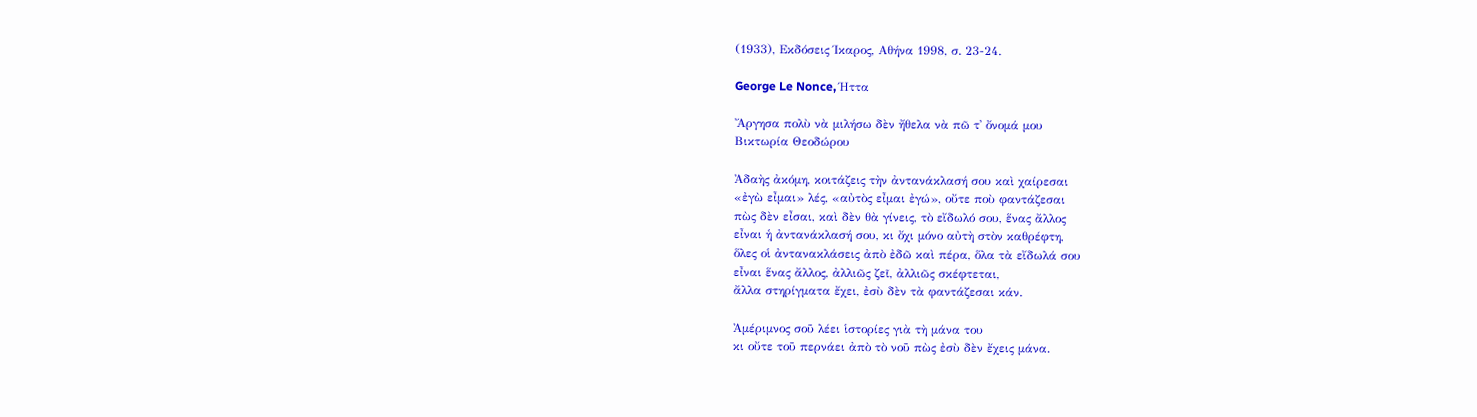(1933), Εκδόσεις Ίκαρος, Αθήνα 1998, σ. 23-24.

George Le Nonce, Ήττα

Ἄργησα πολὺ νὰ μιλήσω δὲν ἤθελα νὰ πῶ τ᾽ ὄνομά μου
Βικτωρία Θεοδώρου

Ἀδαὴς ἀκόμη, κοιτάζεις τὴν ἀντανάκλασή σου καὶ χαίρεσαι
«ἐγὼ εἶμαι» λές, «αὐτὸς εἶμαι ἐγώ», οὔτε ποὺ φαντάζεσαι
πὼς δὲν εἶσαι, καὶ δὲν θὰ γίνεις, τὸ εἴδωλό σου, ἕνας ἄλλος
εἶναι ἡ ἀντανάκλασή σου, κι ὄχι μόνο αὐτὴ στὸν καθρέφτη,
ὅλες οἱ ἀντανακλάσεις ἀπὸ ἐδῶ καὶ πέρα, ὅλα τὰ εἴδωλά σου
εἶναι ἕνας ἄλλος, ἀλλιῶς ζεῖ, ἀλλιῶς σκέφτεται,
ἄλλα στηρίγματα ἔχει, ἐσὺ δὲν τὰ φαντάζεσαι κάν.

Ἀμέριμνος σοῦ λέει ἱστορίες γιὰ τὴ μάνα του
κι οὔτε τοῦ περνάει ἀπὸ τὸ νοῦ πὼς ἐσὺ δὲν ἔχεις μάνα.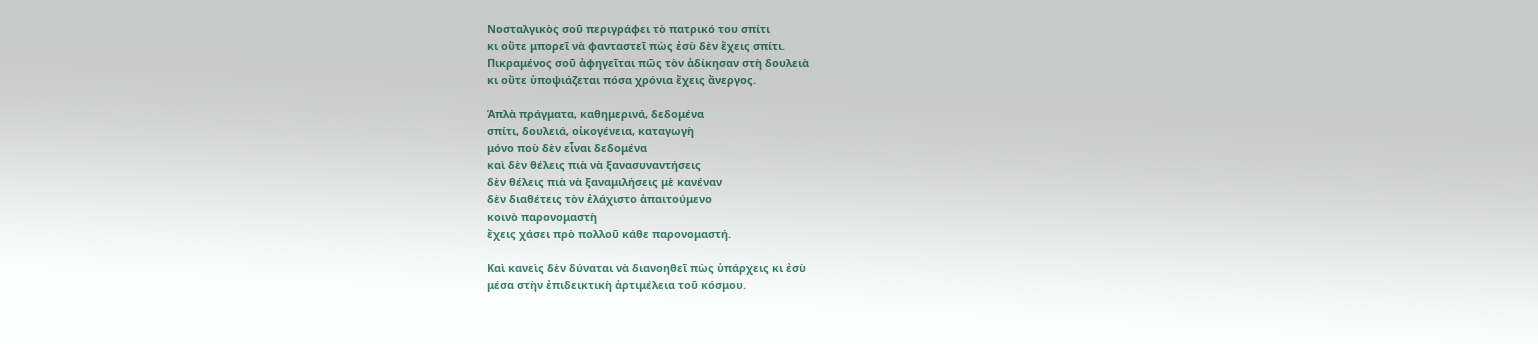Νοσταλγικὸς σοῦ περιγράφει τὸ πατρικό του σπίτι
κι οὔτε μπορεῖ νὰ φανταστεῖ πὼς ἐσὺ δὲν ἔχεις σπίτι.
Πικραμένος σοῦ ἀφηγεῖται πῶς τὸν ἀδίκησαν στὴ δουλειὰ
κι οὔτε ὑποψιάζεται πόσα χρόνια ἔχεις ἄνεργος.

Ἁπλὰ πράγματα, καθημερινά, δεδομένα
σπίτι, δουλειά, οἰκογένεια, καταγωγὴ
μόνο ποὺ δὲν εἶναι δεδομένα
καὶ δὲν θέλεις πιὰ νὰ ξανασυναντήσεις
δὲν θέλεις πιὰ νὰ ξαναμιλήσεις μὲ κανέναν
δὲν διαθέτεις τὸν ἐλάχιστο ἀπαιτούμενο
κοινὸ παρονομαστὴ
ἔχεις χάσει πρὸ πολλοῦ κάθε παρονομαστή.

Καὶ κανεὶς δὲν δύναται νὰ διανοηθεῖ πὼς ὑπάρχεις κι ἐσὺ
μέσα στὴν ἐπιδεικτικὴ ἀρτιμέλεια τοῦ κόσμου.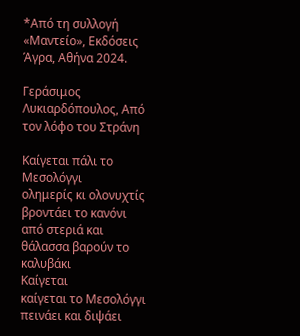*Από τη συλλογή «Μαντείο», Εκδόσεις Άγρα, Αθήνα 2024.

Γεράσιμος Λυκιαρδόπουλος, Από τον λόφο του Στράνη

Καίγεται πάλι το Μεσολόγγι
ολημερίς κι ολονυχτίς βροντάει το κανόνι
από στεριά και θάλασσα βαρούν το καλυβάκι
Καίγεται
καίγεται το Μεσολόγγι
πεινάει και διψάει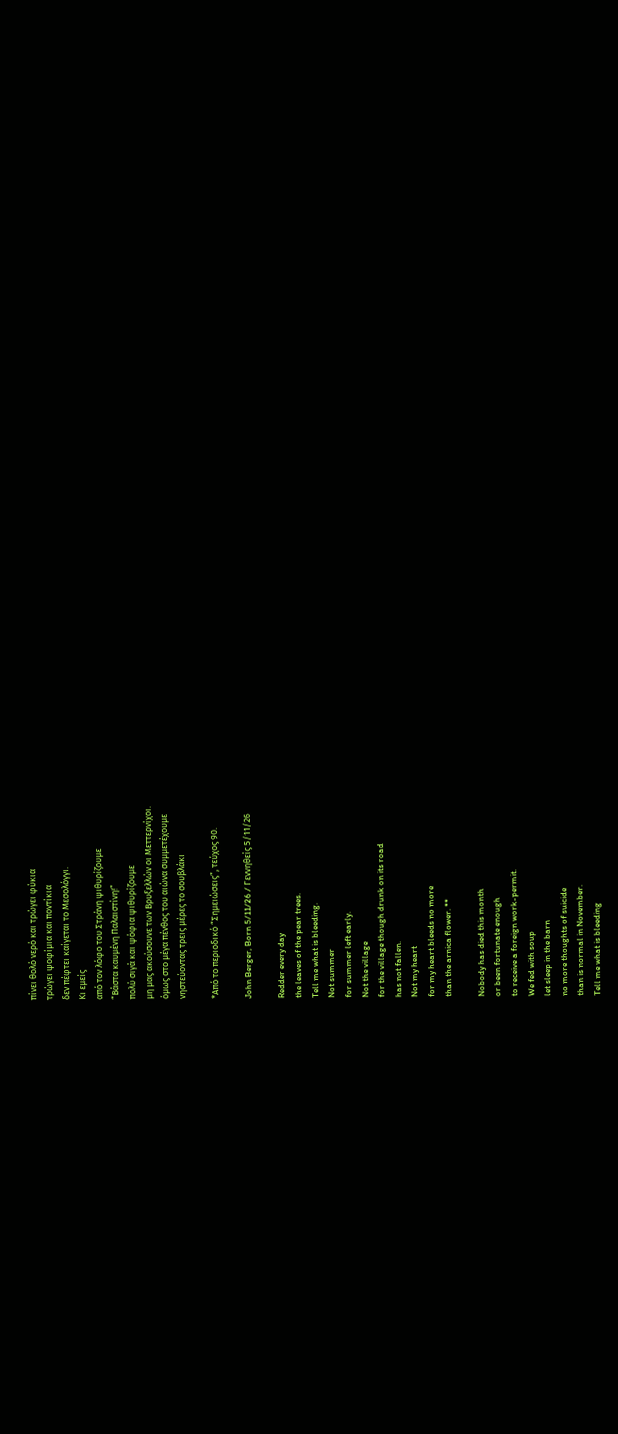πίνει θολό νερό και τρώγει φύκια
τρώγει ψοφίμια και ποντίκια
δεν πέφτει καίγεται το Μεσολόγγι.
Κι εμείς
από τον λόφο του Στράνη ψιθυρίζουμε
“Βάστα καυμένη Παλαιστίνη!”
πολύ σιγά και ψόφια ψιθυρίζουμε
μη μας ακούσουνε των Βρυξελλών οι Μεττερνίχοι.
όμως στο μέγα πένθος του αιώνα συμμετέχουμε
νηστεύοντας τρεις μέρες το σουβλάκι

*Από το περιοδικό “Σημειώσεις”, τεύχος 90.

John Berger, Born 5/11/26 / Γεννηθείς 5/11/26

Redder every day
the leaves of the pear trees.
Tell me what is bleeding.
Not summer
for summer left early.
Not the village
for the village though drunk on its road
has not fallen.
Not my heart
for my heart bleeds no more
than the arnica flower. **

Nobody has died this month
or been fortunate enough
to receive a foreign work-permit.
We fed with soup
let sleep in the barn
no more thoughts of suicide
than is normal in November.
Tell me what is bleeding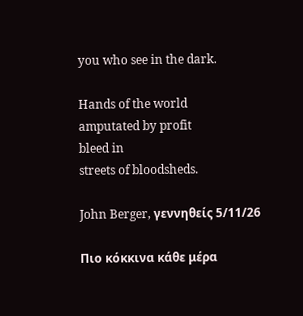you who see in the dark.

Hands of the world
amputated by profit
bleed in
streets of bloodsheds.

John Berger, γεννηθείς 5/11/26

Πιο κόκκινα κάθε μέρα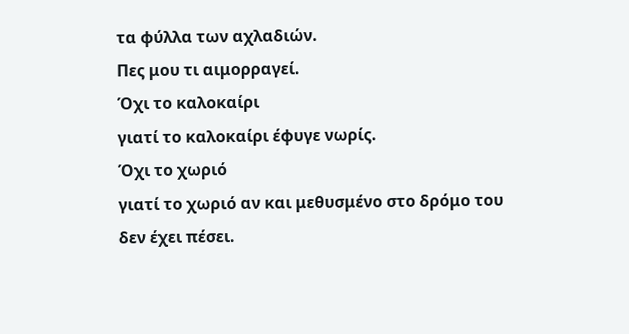τα φύλλα των αχλαδιών.
Πες μου τι αιμορραγεί.
Όχι το καλοκαίρι
γιατί το καλοκαίρι έφυγε νωρίς.
Όχι το χωριό
γιατί το χωριό αν και μεθυσμένο στο δρόμο του
δεν έχει πέσει.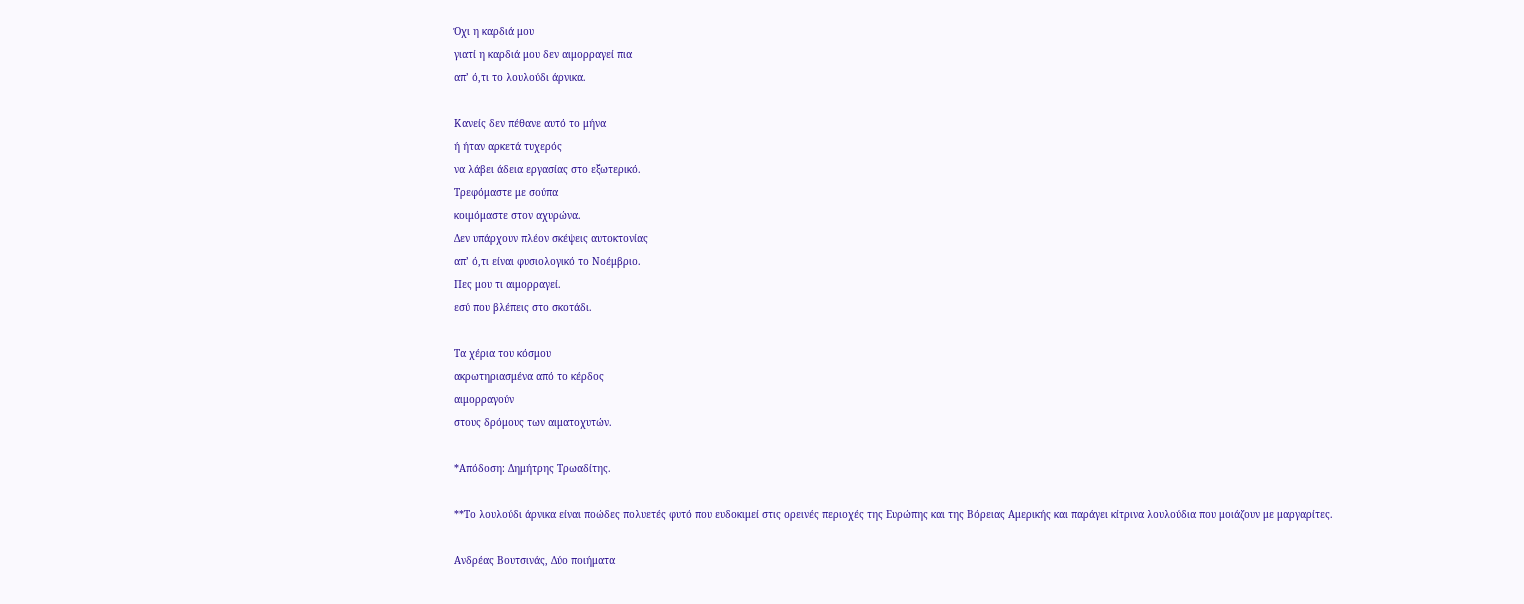Όχι η καρδιά μου
γιατί η καρδιά μου δεν αιμορραγεί πια
απ’ ό,τι το λουλούδι άρνικα.

Κανείς δεν πέθανε αυτό το μήνα
ή ήταν αρκετά τυχερός
να λάβει άδεια εργασίας στο εξωτερικό.
Τρεφόμαστε με σούπα
κοιμόμαστε στον αχυρώνα.
Δεν υπάρχουν πλέον σκέψεις αυτοκτονίας
απ’ ό,τι είναι φυσιολογικό το Νοέμβριο.
Πες μου τι αιμορραγεί.
εσύ που βλέπεις στο σκοτάδι.

Τα χέρια του κόσμου
ακρωτηριασμένα από το κέρδος
αιμορραγούν
στους δρόμους των αιματοχυτών.

*Απόδοση: Δημήτρης Τρωαδίτης.

**Το λουλούδι άρνικα είναι ποώδες πολυετές φυτό που ευδοκιμεί στις ορεινές περιοχές της Ευρώπης και της Βόρειας Αμερικής και παράγει κίτρινα λουλούδια που μοιάζουν με μαργαρίτες.

Ανδρέας Βουτσινάς, Δύο ποιήματα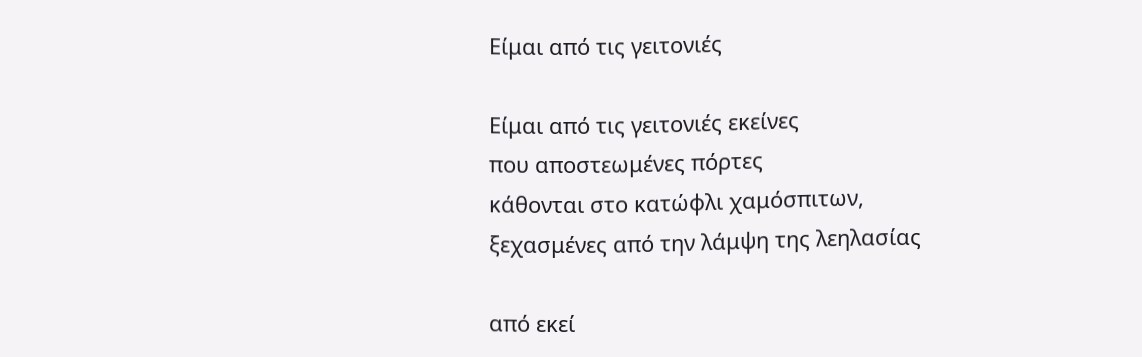Είμαι από τις γειτονιές

Είμαι από τις γειτονιές εκείνες
που αποστεωμένες πόρτες
κάθονται στο κατώφλι χαμόσπιτων,
ξεχασμένες από την λάμψη της λεηλασίας

από εκεί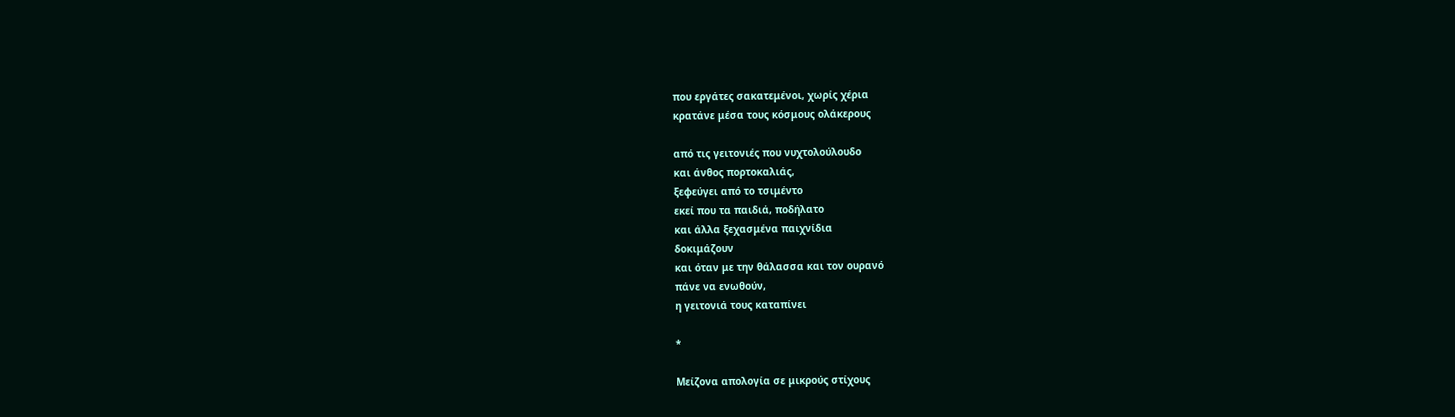που εργάτες σακατεμένοι, χωρίς χέρια
κρατάνε μέσα τους κόσμους ολάκερους

από τις γειτονιές που νυχτολούλουδο
και άνθος πορτοκαλιάς,
ξεφεύγει από το τσιμέντο
εκεί που τα παιδιά, ποδήλατο
και άλλα ξεχασμένα παιχνίδια
δοκιμάζουν
και όταν με την θάλασσα και τον ουρανό
πάνε να ενωθούν,
η γειτονιά τους καταπίνει

*

Μείζονα απολογία σε μικρούς στίχους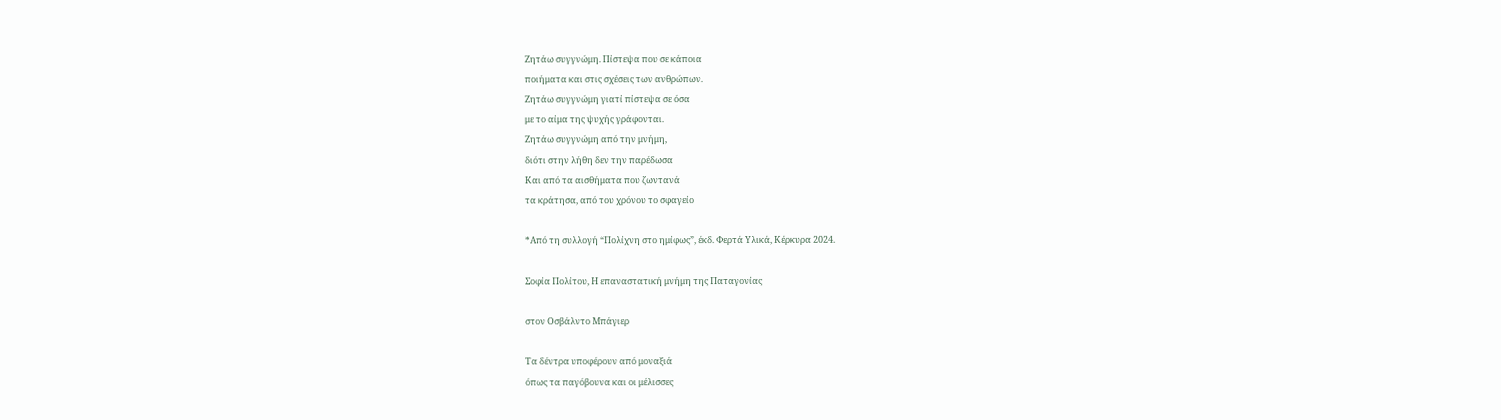Ζητάω συγγνώμη. Πίστεψα που σε κάποια
ποιήματα και στις σχέσεις των ανθρώπων.
Ζητάω συγγνώμη γιατί πίστεψα σε όσα
με το αίμα της ψυχής γράφονται.
Ζητάω συγγνώμη από την μνήμη,
διότι στην λήθη δεν την παρέδωσα
Και από τα αισθήματα που ζωντανά
τα κράτησα, από του χρόνου το σφαγείο

*Από τη συλλογή “Πολίχνη στο ημίφως”, έκδ. Φερτά Υλικά, Κέρκυρα 2024.

Σοφία Πολίτου, Η επαναστατική μνήμη της Παταγονίας

στον Oσβάλντο Μπάγιερ

Τα δέντρα υποφέρουν από μοναξιά
όπως τα παγόβουνα και οι μέλισσες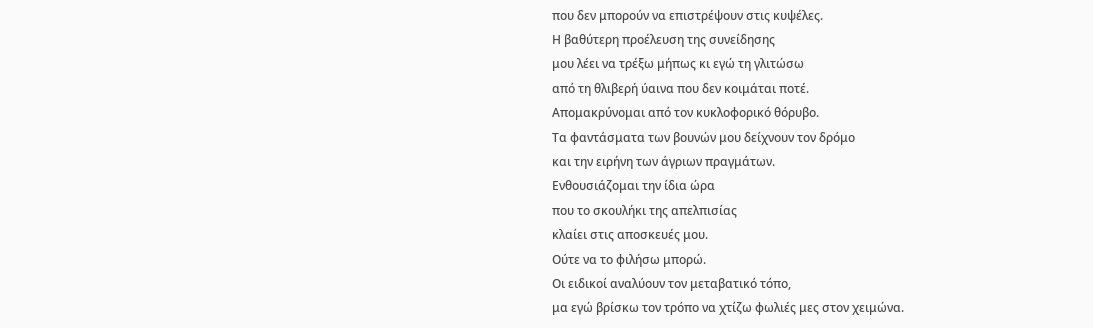που δεν μπορούν να επιστρέψουν στις κυψέλες.
Η βαθύτερη προέλευση της συνείδησης
μου λέει να τρέξω μήπως κι εγώ τη γλιτώσω
από τη θλιβερή ύαινα που δεν κοιμάται ποτέ.
Απομακρύνομαι από τον κυκλοφορικό θόρυβο.
Τα φαντάσματα των βουνών μου δείχνουν τον δρόμο
και την ειρήνη των άγριων πραγμάτων.
Ενθουσιάζομαι την ίδια ώρα
που το σκουλήκι της απελπισίας
κλαίει στις αποσκευές μου.
Ούτε να το φιλήσω μπορώ.
Οι ειδικοί αναλύουν τον μεταβατικό τόπο,
μα εγώ βρίσκω τον τρόπο να χτίζω φωλιές μες στον χειμώνα.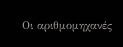Οι αριθμομηχανές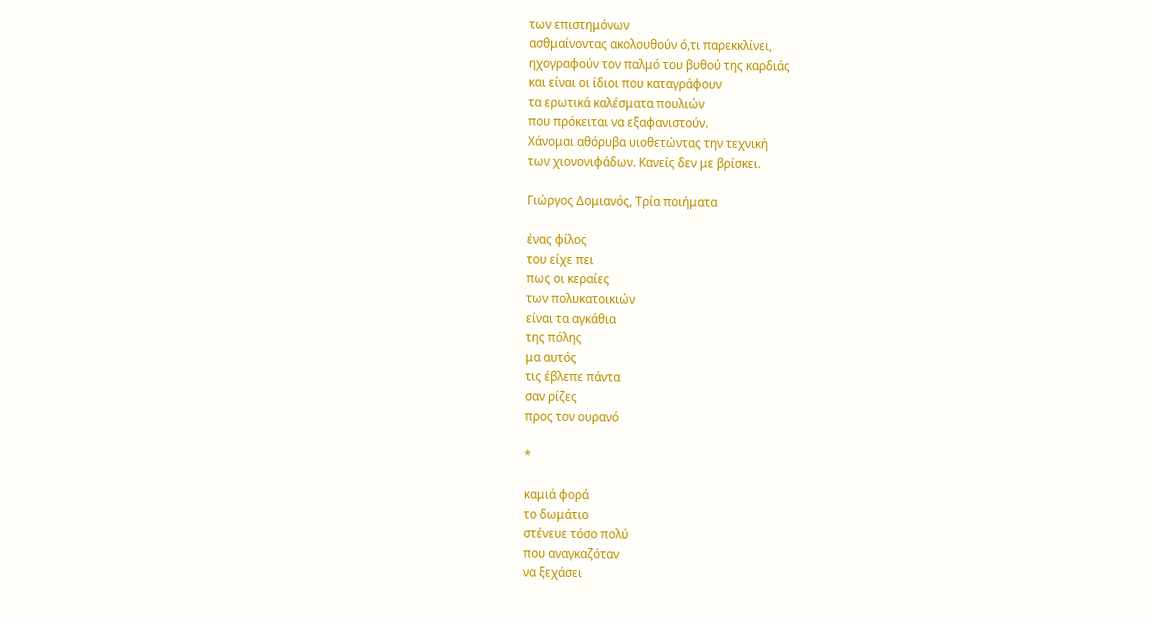των επιστημόνων
ασθμαίνοντας ακολουθούν ό,τι παρεκκλίνει,
ηχογραφούν τον παλμό του βυθού της καρδιάς
και είναι οι ίδιοι που καταγράφουν
τα ερωτικά καλέσματα πουλιών
που πρόκειται να εξαφανιστούν.
Χάνομαι αθόρυβα υιοθετώντας την τεχνική
των χιονονιφάδων. Κανείς δεν με βρίσκει.

Γιώργος Δομιανός, Τρία ποιήματα

ένας φίλος
του είχε πει
πως οι κεραίες
των πολυκατοικιών
είναι τα αγκάθια
της πόλης
μα αυτός
τις έβλεπε πάντα
σαν ρίζες
προς τον ουρανό

*

καμιά φορά
το δωμάτιο
στένευε τόσο πολύ
που αναγκαζόταν
να ξεχάσει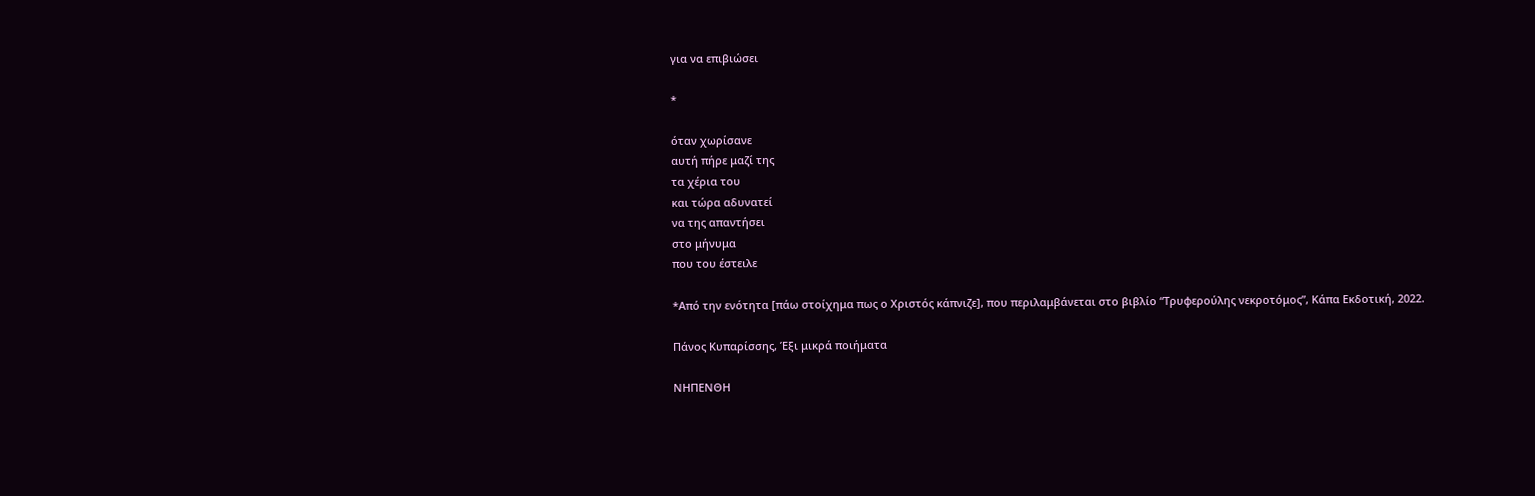για να επιβιώσει

*

όταν χωρίσανε
αυτή πήρε μαζί της
τα χέρια του
και τώρα αδυνατεί
να της απαντήσει
στο μήνυμα
που του έστειλε

*Από την ενότητα [πάω στοίχημα πως ο Χριστός κάπνιζε], που περιλαμβάνεται στο βιβλίο “Τρυφερούλης νεκροτόμος”, Κάπα Εκδοτική, 2022.

Πάνος Κυπαρίσσης, Έξι μικρά ποιήματα

ΝΗΠΕΝΘΗ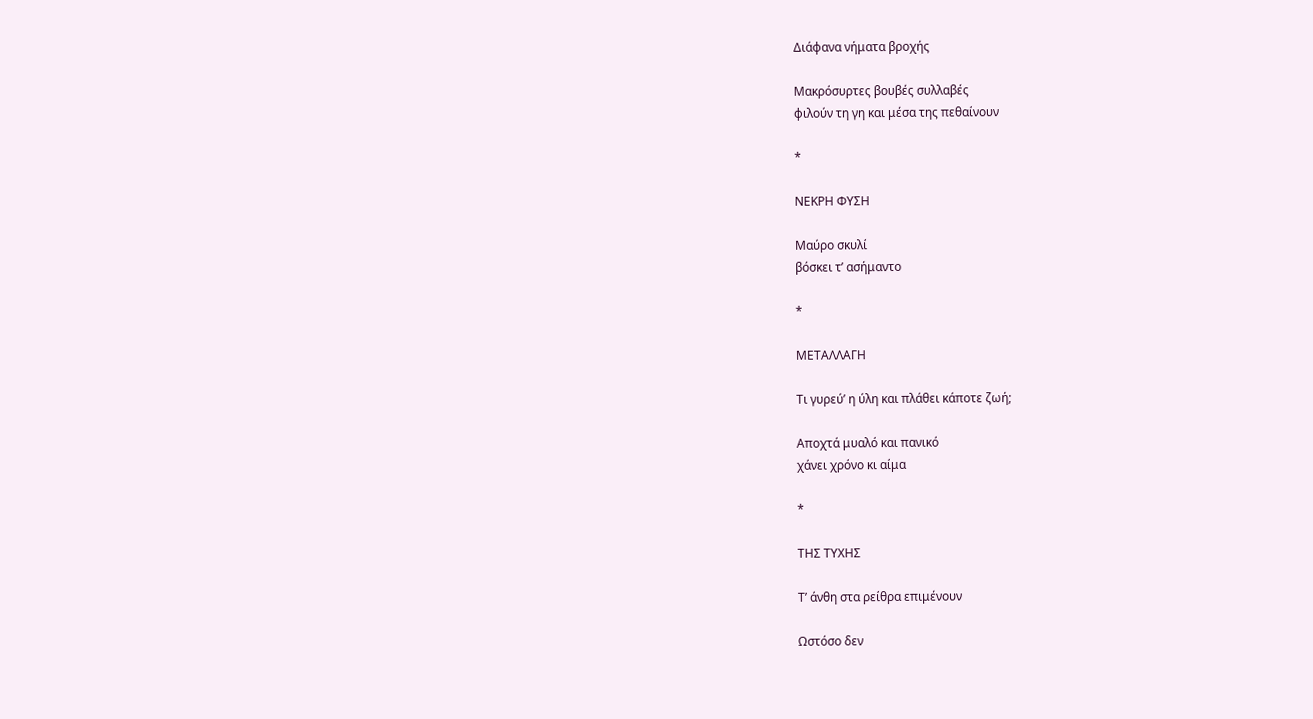Διάφανα νήματα βροχής

Μακρόσυρτες βουβές συλλαβές
φιλούν τη γη και μέσα της πεθαίνουν

*

ΝΕΚΡΗ ΦΥΣΗ

Μαύρο σκυλί
βόσκει τ’ ασήμαντο

*

ΜΕΤΑΛΛΑΓΗ

Τι γυρεύ’ η ύλη και πλάθει κάποτε ζωή;

Αποχτά μυαλό και πανικό
χάνει χρόνο κι αίμα

*

ΤΗΣ ΤΥΧΗΣ

Τ’ άνθη στα ρείθρα επιμένουν

Ωστόσο δεν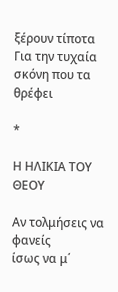ξέρουν τίποτα
Για την τυχαία σκόνη που τα θρέφει

*

Η ΗΛΙΚΙΑ ΤΟΥ ΘΕΟΥ

Αν τολμήσεις να φανείς
ίσως να μ΄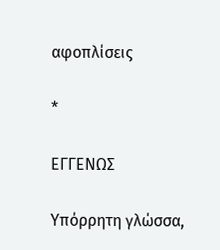αφοπλίσεις

*

ΕΓΓΕΝΩΣ

Υπόρρητη γλώσσα,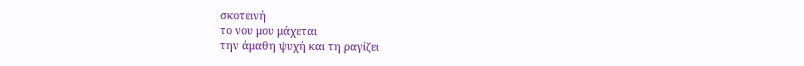σκοτεινή
το νου μου μάχεται
την άμαθη ψυχή και τη ραγίζει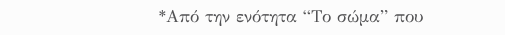*Από την ενότητα “Το σώμα” που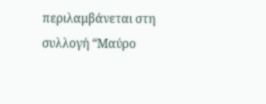περιλαμβάνεται στη συλλογή “Μαύρο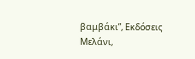βαμβάκι”, Εκδόσεις Μελάνι,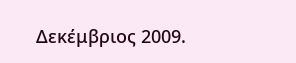Δεκέμβριος 2009.